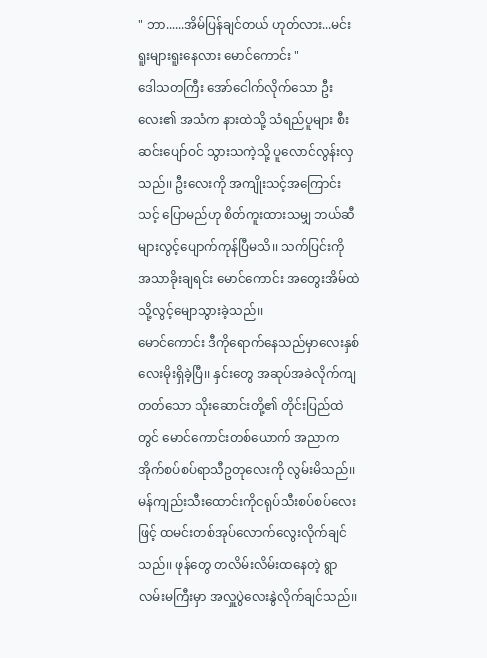" ဘာ......အိမ်ပြန်ချင်တယ် ဟုတ်လား...မင်းရူးများရူးနေလား မောင်ကောင်း "
ဒေါသတကြီး အော်ငေါက်လိုက်သော ဦးလေး၏ အသံက နားထဲသို့ သံရည်ပူများ စီးဆင်းပျော်ဝင် သွားသကဲ့သို့ ပူလောင်လွန်းလှသည်၊၊ ဦးလေးကို အကျိုးသင့်အကြောင်းသင့် ပြောမည်ဟု စိတ်ကူးထားသမျှ ဘယ်ဆီများလွင့်ပျောက်ကုန်ပြီမသိ၊၊ သက်ပြင်းကို အသာခိုးချရင်း မောင်ကောင်း အတွေးအိမ်ထဲသို့လွင့်မျောသွားခဲ့သည်၊၊
မောင်ကောင်း ဒီကိုရောက်နေသည်မှာလေးနှစ်လေးမိုးရှိခဲ့ပြီ၊၊ နှင်းတွေ အဆုပ်အခဲလိုက်ကျတတ်သော သိုးဆောင်းတို့၏ တိုင်းပြည်ထဲတွင် မောင်ကောင်းတစ်ယောက် အညာက အိုက်စပ်စပ်ရာသီဥတုလေးကို လွမ်းမိသည်၊၊ မန်ကျည်းသီးထောင်းကိုငရုပ်သီးစပ်စပ်လေးဖြင့် ထမင်းတစ်အုပ်လောက်လွေးလိုက်ချင်သည်၊၊ ဖုန်တွေ တလိမ်းလိမ်းထနေတဲ့ ရွာလမ်းမကြီးမှာ အလှူပွဲလေးနွဲလိုက်ချင်သည်၊၊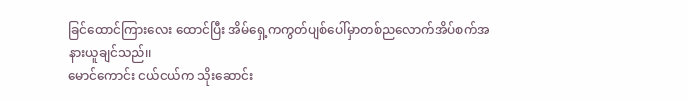ခြင်ထောင်ကြားလေး ထောင်ပြီး အိမ်ရှေ့ကကွတ်ပျစ်ပေါ်မှာတစ်ညလောက်အိပ်စက်အနားယူချင်သည်၊၊
မောင်ကောင်း ငယ်ငယ်က သိုးဆောင်း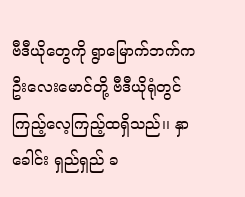ဗီဒီယိုတွေကို ရွာမြောက်ဘက်က ဦးလေးမောင်တို့ ဗီဒီယိုရုံတွင် ကြည့်လေ့ကြည့်ထရှိသည်၊၊ နှာခေါင်း ရှည်ရှည် ခ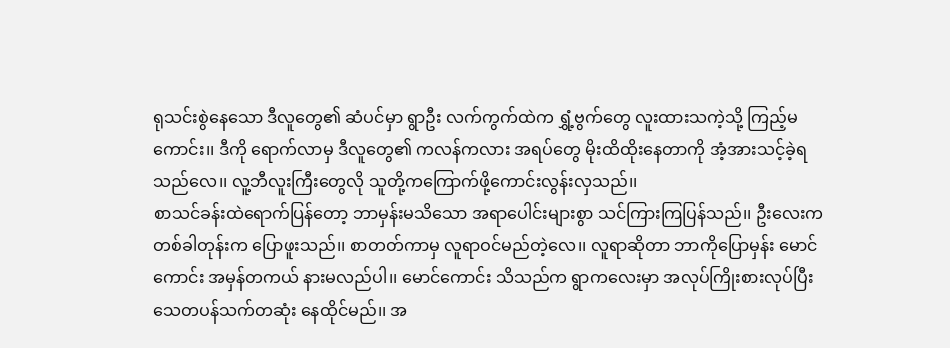ရုသင်းစွဲနေသော ဒီလူတွေ၏ ဆံပင်မှာ ရွာဦး လက်ကွက်ထဲက ရွှံ့ဗွက်တွေ လူးထားသကဲ့သို့ ကြည့်မကောင်း၊၊ ဒီကို ရောက်လာမှ ဒီလူတွေ၏ ကလန်ကလား အရပ်တွေ မိုးထိထိုးနေတာကို အံ့အားသင့်ခဲ့ရသည်လေ၊၊ လူ့ဘီလူးကြီးတွေလို သူတို့ကကြောက်ဖို့ကောင်းလွန်းလှသည်၊၊
စာသင်ခန်းထဲရောက်ပြန်တော့ ဘာမှန်းမသိသော အရာပေါင်းများစွာ သင်ကြားကြပြန်သည်၊၊ ဦးလေးက တစ်ခါတုန်းက ပြောဖူးသည်၊၊ စာတတ်ကာမှ လူရာဝင်မည်တဲ့လေ၊၊ လူရာဆိုတာ ဘာကိုပြောမှန်း မောင်ကောင်း အမှန်တကယ် နားမလည်ပါ၊၊ မောင်ကောင်း သိသည်က ရွာကလေးမှာ အလုပ်ကြိုးစားလုပ်ပြီး သေတပန်သက်တဆုံး နေထိုင်မည်၊၊ အ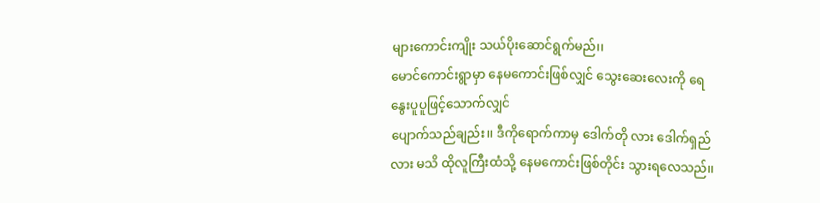များကောင်းကျိုး သယ်ပိုးဆောင်ရွက်မည်၊၊
မောင်ကောင်းရွာမှာ နေမကောင်းဖြစ်လျှင် သွေးဆေးလေးကို ရေနွေးပူပူဖြင့်သောက်လျှင်
ပျောက်သည်ချည်း၊၊ ဒီကိုရောက်ကာမှ ဒေါက်တို လား ဒေါက်ရှည်လား မသိ ထိုလူကြီးထံသို့ နေမကောင်းဖြစ်တိုင်း သွားရလေသည်၊၊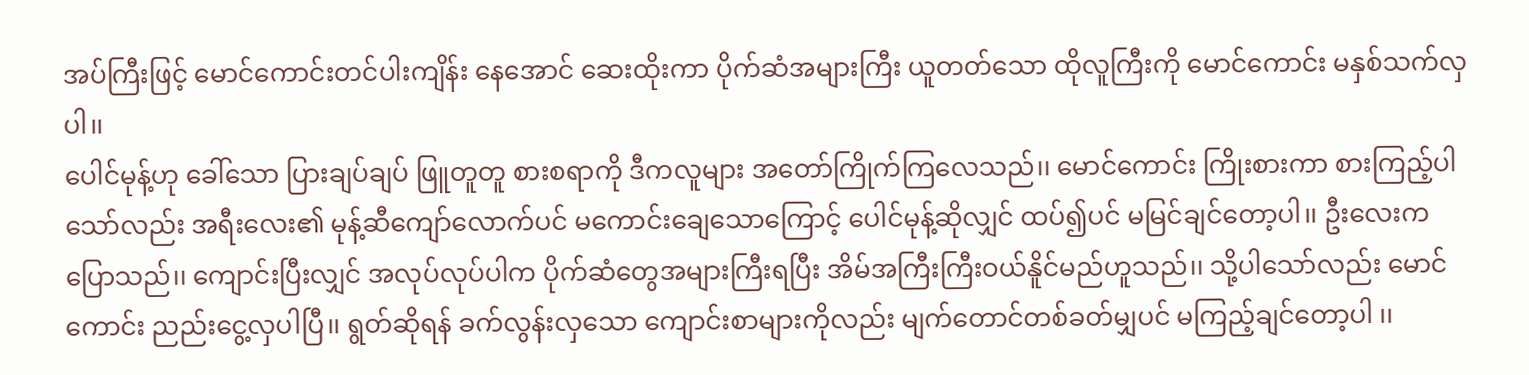အပ်ကြီးဖြင့် မောင်ကောင်းတင်ပါးကျိန်း နေအောင် ဆေးထိုးကာ ပိုက်ဆံအများကြီး ယူတတ်သော ထိုလူကြီးကို မောင်ကောင်း မနှစ်သက်လှပါ၊၊
ပေါင်မုန့်ဟု ခေါ်သော ပြားချပ်ချပ် ဖြူတူတူ စားစရာကို ဒီကလူများ အတော်ကြိုက်ကြလေသည်၊၊ မောင်ကောင်း ကြိုးစားကာ စားကြည့်ပါသော်လည်း အရီးလေး၏ မုန့်ဆီကျော်လောက်ပင် မကောင်းချေသောကြောင့် ပေါင်မုန့်ဆိုလျှင် ထပ်၍ပင် မမြင်ချင်တော့ပါ၊၊ ဦးလေးက ပြောသည်၊၊ ကျောင်းပြီးလျှင် အလုပ်လုပ်ပါက ပိုက်ဆံတွေအများကြီးရပြီး အိမ်အကြီးကြီးဝယ်နိူင်မည်ဟူသည်၊၊ သို့ပါသော်လည်း မောင်ကောင်း ညည်းငွေ့လှပါပြီ၊၊ ရွတ်ဆိုရန် ခက်လွန်းလှသော ကျောင်းစာများကိုလည်း မျက်တောင်တစ်ခတ်မျှပင် မကြည့်ချင်တော့ပါ ၊၊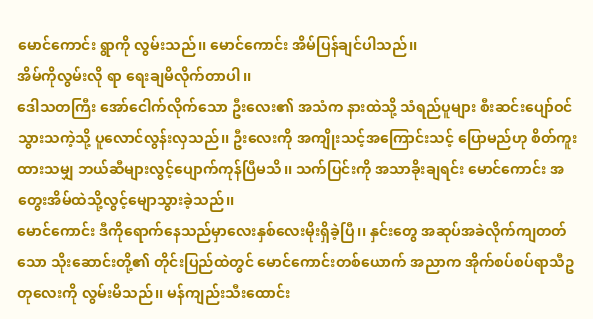မောင်ကောင်း ရွာကို လွမ်းသည်၊၊ မောင်ကောင်း အိမ်ပြန်ချင်ပါသည်၊၊
အိမ်ကိုလွမ်းလို ရာ ရေးချမိလိုက်တာပါ၊၊
ဒေါသတကြီး အော်ငေါက်လိုက်သော ဦးလေး၏ အသံက နားထဲသို့ သံရည်ပူများ စီးဆင်းပျော်ဝင် သွားသကဲ့သို့ ပူလောင်လွန်းလှသည်၊၊ ဦးလေးကို အကျိုးသင့်အကြောင်းသင့် ပြောမည်ဟု စိတ်ကူးထားသမျှ ဘယ်ဆီများလွင့်ပျောက်ကုန်ပြီမသိ၊၊ သက်ပြင်းကို အသာခိုးချရင်း မောင်ကောင်း အတွေးအိမ်ထဲသို့လွင့်မျောသွားခဲ့သည်၊၊
မောင်ကောင်း ဒီကိုရောက်နေသည်မှာလေးနှစ်လေးမိုးရှိခဲ့ပြီ၊၊ နှင်းတွေ အဆုပ်အခဲလိုက်ကျတတ်သော သိုးဆောင်းတို့၏ တိုင်းပြည်ထဲတွင် မောင်ကောင်းတစ်ယောက် အညာက အိုက်စပ်စပ်ရာသီဥတုလေးကို လွမ်းမိသည်၊၊ မန်ကျည်းသီးထောင်း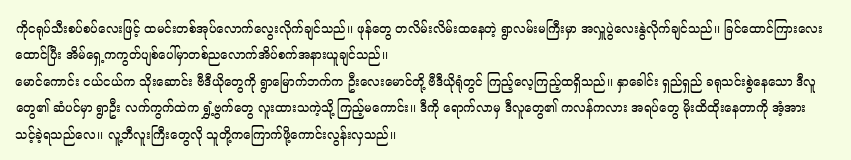ကိုငရုပ်သီးစပ်စပ်လေးဖြင့် ထမင်းတစ်အုပ်လောက်လွေးလိုက်ချင်သည်၊၊ ဖုန်တွေ တလိမ်းလိမ်းထနေတဲ့ ရွာလမ်းမကြီးမှာ အလှူပွဲလေးနွဲလိုက်ချင်သည်၊၊ ခြင်ထောင်ကြားလေး ထောင်ပြီး အိမ်ရှေ့ကကွတ်ပျစ်ပေါ်မှာတစ်ညလောက်အိပ်စက်အနားယူချင်သည်၊၊
မောင်ကောင်း ငယ်ငယ်က သိုးဆောင်း ဗီဒီယိုတွေကို ရွာမြောက်ဘက်က ဦးလေးမောင်တို့ ဗီဒီယိုရုံတွင် ကြည့်လေ့ကြည့်ထရှိသည်၊၊ နှာခေါင်း ရှည်ရှည် ခရုသင်းစွဲနေသော ဒီလူတွေ၏ ဆံပင်မှာ ရွာဦး လက်ကွက်ထဲက ရွှံ့ဗွက်တွေ လူးထားသကဲ့သို့ ကြည့်မကောင်း၊၊ ဒီကို ရောက်လာမှ ဒီလူတွေ၏ ကလန်ကလား အရပ်တွေ မိုးထိထိုးနေတာကို အံ့အားသင့်ခဲ့ရသည်လေ၊၊ လူ့ဘီလူးကြီးတွေလို သူတို့ကကြောက်ဖို့ကောင်းလွန်းလှသည်၊၊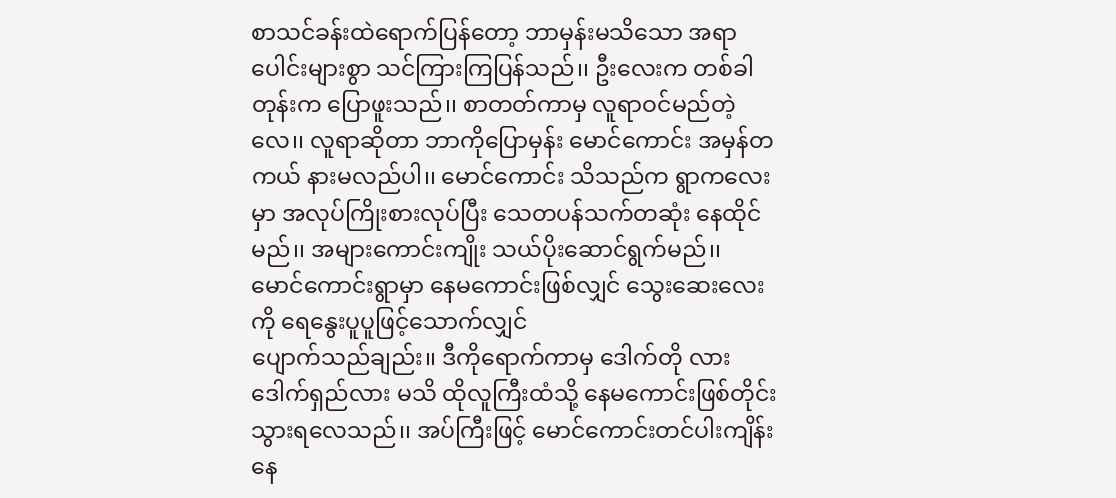စာသင်ခန်းထဲရောက်ပြန်တော့ ဘာမှန်းမသိသော အရာပေါင်းများစွာ သင်ကြားကြပြန်သည်၊၊ ဦးလေးက တစ်ခါတုန်းက ပြောဖူးသည်၊၊ စာတတ်ကာမှ လူရာဝင်မည်တဲ့လေ၊၊ လူရာဆိုတာ ဘာကိုပြောမှန်း မောင်ကောင်း အမှန်တကယ် နားမလည်ပါ၊၊ မောင်ကောင်း သိသည်က ရွာကလေးမှာ အလုပ်ကြိုးစားလုပ်ပြီး သေတပန်သက်တဆုံး နေထိုင်မည်၊၊ အများကောင်းကျိုး သယ်ပိုးဆောင်ရွက်မည်၊၊
မောင်ကောင်းရွာမှာ နေမကောင်းဖြစ်လျှင် သွေးဆေးလေးကို ရေနွေးပူပူဖြင့်သောက်လျှင်
ပျောက်သည်ချည်း၊၊ ဒီကိုရောက်ကာမှ ဒေါက်တို လား ဒေါက်ရှည်လား မသိ ထိုလူကြီးထံသို့ နေမကောင်းဖြစ်တိုင်း သွားရလေသည်၊၊ အပ်ကြီးဖြင့် မောင်ကောင်းတင်ပါးကျိန်း နေ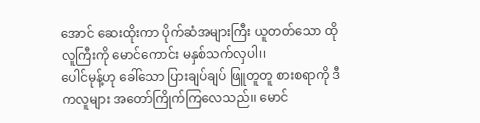အောင် ဆေးထိုးကာ ပိုက်ဆံအများကြီး ယူတတ်သော ထိုလူကြီးကို မောင်ကောင်း မနှစ်သက်လှပါ၊၊
ပေါင်မုန့်ဟု ခေါ်သော ပြားချပ်ချပ် ဖြူတူတူ စားစရာကို ဒီကလူများ အတော်ကြိုက်ကြလေသည်၊၊ မောင်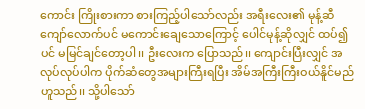ကောင်း ကြိုးစားကာ စားကြည့်ပါသော်လည်း အရီးလေး၏ မုန့်ဆီကျော်လောက်ပင် မကောင်းချေသောကြောင့် ပေါင်မုန့်ဆိုလျှင် ထပ်၍ပင် မမြင်ချင်တော့ပါ၊၊ ဦးလေးက ပြောသည်၊၊ ကျောင်းပြီးလျှင် အလုပ်လုပ်ပါက ပိုက်ဆံတွေအများကြီးရပြီး အိမ်အကြီးကြီးဝယ်နိူင်မည်ဟူသည်၊၊ သို့ပါသော်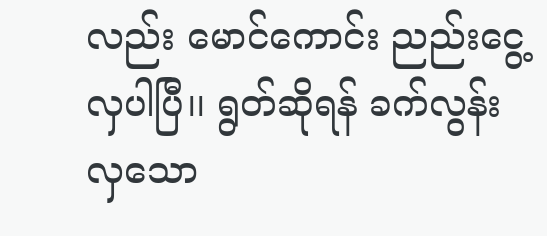လည်း မောင်ကောင်း ညည်းငွေ့လှပါပြီ၊၊ ရွတ်ဆိုရန် ခက်လွန်းလှသော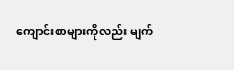ကျောင်းစာများကိုလည်း မျက်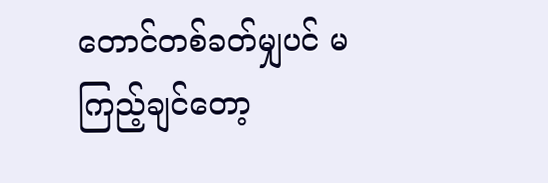တောင်တစ်ခတ်မျှပင် မကြည့်ချင်တော့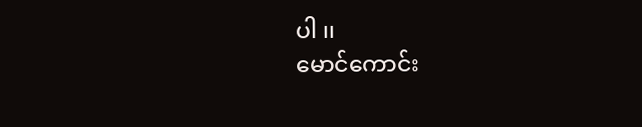ပါ ၊၊
မောင်ကောင်း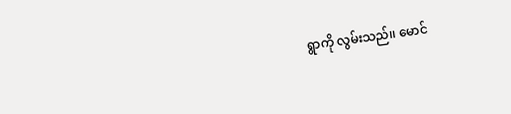ရွာကို လွမ်းသည်၊၊ မောင်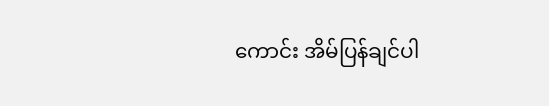ကောင်း အိမ်ပြန်ချင်ပါ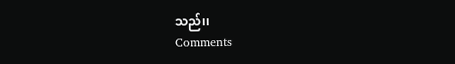သည်၊၊
Comments